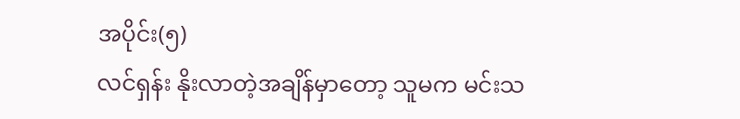အပိုင်း(၅)
လင်ရှန်း နိုးလာတဲ့အချိန်မှာတော့ သူမက မင်းသ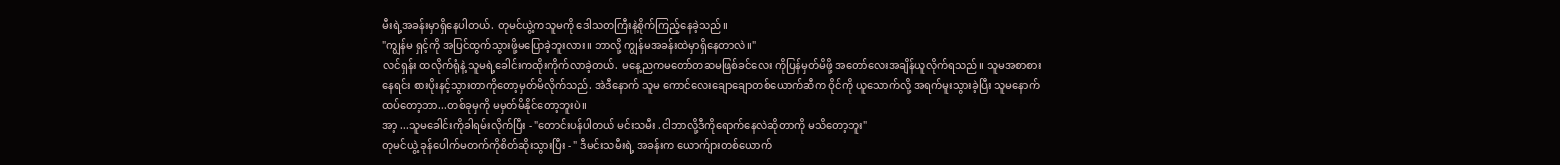မီးရဲ့အခန်းမှာရှိနေပါတယ်. တုမင်ယွဲ့ကသူမကို ဒေါသတကြီးနဲ့စိုက်ကြည့်နေခဲ့သည်။
"ကျွန်မ ရှင့်ကို အပြင်ထွက်သွားဖို့မပြောခဲ့ဘူးလား။ ဘာလို့ ကျွန်မအခန်းထဲမှာရှိနေတာလဲ။"
လင်ရှန်း ထလိုက်ရုံနဲ့ သူမရဲ့ခေါင်းကထိုးကိုက်လာခဲ့တယ်. မနေ့ညကမတော်တဆမဖြစ်ခင်လေး ကိုပြန်မှတ်မိဖို့ အတော်လေးအချိန်ယူလိုက်ရသည်။ သူမအစာစားနေရင်း စားပိုးနင့်သွားတာကိုတော့မှတ်မိလိုက်သည်. အဲဒီနောက် သူမ ကောင်လေးချောချောတစ်ယောက်ဆီက ဝိုင်ကို ယူသောက်လို့ အရက်မူးသွားခဲ့ပြီး သူမနောက်ထပ်တော့ဘာ...တစ်ခုမှကို မမှတ်မိနိုင်တော့ဘူးပဲ။
အာ့ ...သူမခေါင်းကိုခါရမ်းလိုက်ပြီး - "တောင်းပန်ပါတယ် မင်းသမီး .ငါဘာလို့ဒီကိုရောက်နေလဲဆိုတာကို မသိတော့ဘူး"
တုမင်ယွဲ့ ခုန်ပေါက်မတက်ကိုစိတ်ဆိုးသွားပြီး - " ဒီမင်းသမီးရဲ့ အခန်းက ယောက်ျားတစ်ယောက်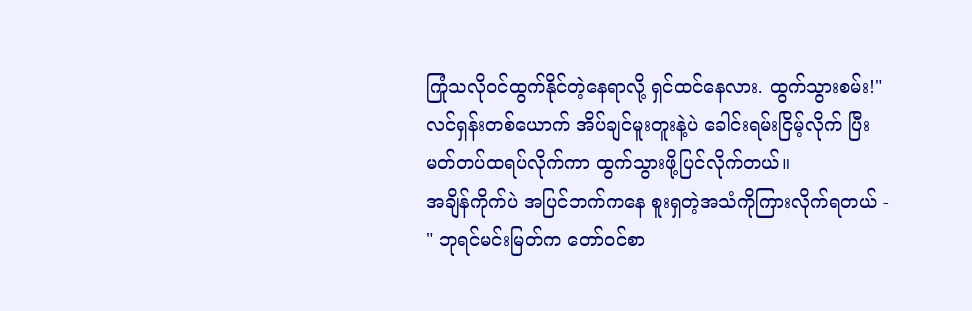ကြုံသလိုဝင်ထွက်နိုင်တဲ့နေရာလို့ ရှင်ထင်နေလား. ထွက်သွားစမ်း!"
လင်ရှန်းတစ်ယောက် အိပ်ချင်မူးတူးနဲ့ပဲ ခေါင်းရမ်းငြိမ့်လိုက် ပြီး မတ်တပ်ထရပ်လိုက်ကာ ထွက်သွားဖို့ပြင်လိုက်တယ်။
အချိန်ကိုက်ပဲ အပြင်ဘက်ကနေ စူးရှတဲ့အသံကိုကြားလိုက်ရတယ် - " ဘုရင်မင်းမြတ်က တော်ဝင်စာ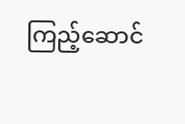ကြည့်ဆောင်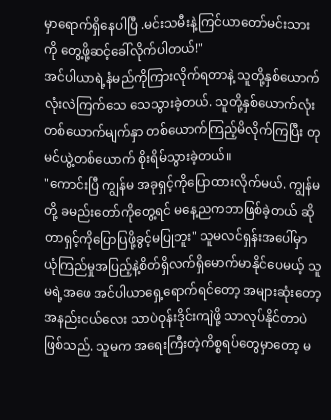မှာရောက်ရှိနေပါပြီ .မင်းသမီးနဲ့ကြင်ယာတော်မင်းသားကို တွေ့ဖို့ဆင့်ခေါ်လိုက်ပါတယ်!"
အင်ပါယာရဲ့နံမည်ကိုကြားလိုက်ရတာနဲ့ သူတို့နှစ်ယောက်လုံးလဲကြက်သေ သေသွားခဲ့တယ်. သူတို့နှစ်ယောက်လုံး တစ်ယောက်မျက်နှာ တစ်ယောက်ကြည့်မိလိုက်ကြပြီး တုမင်ယွဲ့တစ်ယောက် စိုးရိမ်သွားခဲ့တယ်။
"ကောင်းပြီ ကျွန်မ အခုရှင့်ကိုပြောထားလိုက်မယ်. ကျွန်မတို့ ခမည်းတော်ကိုတွေ့ရင် မနေ့ညကဘာဖြစ်ခဲ့တယ် ဆိုတာရှင့်ကိုပြောပြဖို့ခွင့်မပြုဘူး" သူမလင်ရှန်းအပေါ်မှာ ယုံကြည်မှုအပြည့်နဲ့စိတ်ရှိလက်ရှိမောက်မာနိုင်ပေမယ့် သူမရဲ့အဖေ အင်ပါယာရှေ့ရောက်ရင်တော့ အများဆုံးတော့အနည်းငယ်လေး သာပဲဝုန်းဒိုင်းကျဲဖို့ သာလုပ်နိုင်တာပဲဖြစ်သည်. သူမက အရေးကြီးတဲ့ကိစ္စရပ်တွေမှာတော့ မ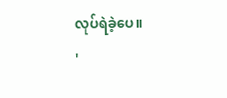လုပ်ရဲခဲ့ပေ။
'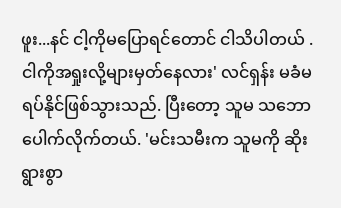ဖူး...နင် ငါ့ကိုမပြောရင်တောင် ငါသိပါတယ် . ငါကိုအရှုးလို့များမှတ်နေလား' လင်ရှန်း မခံမရပ်နိုင်ဖြစ်သွားသည်. ပြီးတော့ သူမ သဘောပေါက်လိုက်တယ်. 'မင်းသမီးက သူမကို ဆိုးရွားစွာ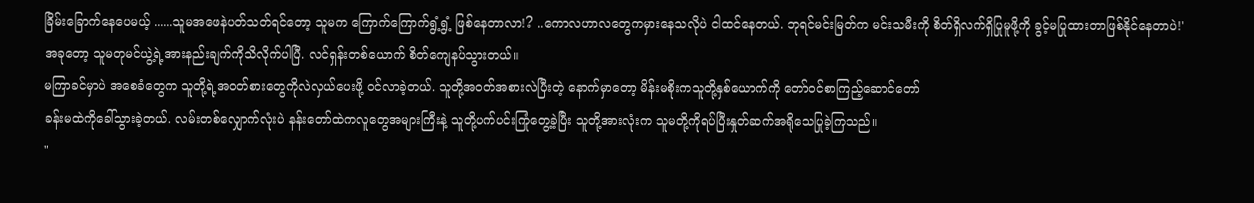ခြိမ်းခြောက်နေပေမယ့် ......သူမအဖေနဲပတ်သတ်ရင်တော့ သူမက ကြောက်ကြောက်ရွံ့ရွံ့ ဖြစ်နေတာလာ!? ..ကောလဟာလတွေကမှားနေသလိုပဲ ငါထင်နေတယ်. ဘုရင်မင်းမြတ်က မင်းသမီးကို စိတ်ရှိလက်ရှိပြုမူဖို့ကို ခွင့်မပြုထားတာဖြစ်နိုင်နေတာပဲ!'
အခုတော့ သူမတုမင်ယွဲ့ရဲ့အားနည်းချက်ကိုသိလိုက်ပါပြီ. လင်ရှန်းတစ်ယောက် စိတ်ကျေနပ်သွားတယ်။
မကြာခင်မှာပဲ အစေခံတွေက သူတို့ရဲ့အဝတ်စားတွေကိုလဲလှယ်ပေးဖို့ ဝင်လာခဲ့တယ်. သူတို့အဝတ်အစားလဲပြီးတဲ့ နောက်မှာတော့ မိန်းမစိုးကသူတို့နှစ်ယောက်ကို တော်ဝင်စာကြည့်ဆောင်တော်
ခန်းမထဲကိုခေါ်သွားခဲ့တယ်. လမ်းတစ်လျှောက်လုံးပဲ နန်းတော်ထဲကလူတွေအများကြီးနဲ့ သူတို့ပက်ပင်းကြုံတွေ့ခဲ့ပြီး သူတို့အားလုံးက သူမတို့ကိုရပ်ပြီးနှုတ်ဆက်အရိုသေပြုခဲ့ကြသည်။
"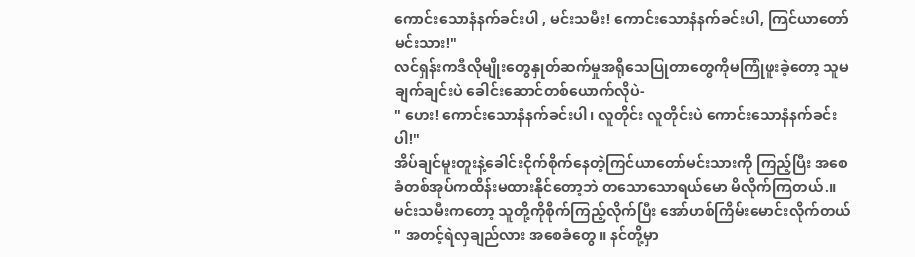ကောင်းသောနံနက်ခင်းပါ , မင်းသမီး! ကောင်းသောနံနက်ခင်းပါ, ကြင်ယာတော်မင်းသား!"
လင်ရှန်းကဒီလိုမျိုးတွေနှုတ်ဆက်မှုအရိုသေပြုတာတွေကိုမကြုံဖူးခဲ့တော့ သူမချက်ချင်းပဲ ခေါင်းဆောင်တစ်ယောက်လိုပဲ-
" ဟေး! ကောင်းသောနံနက်ခင်းပါ၊ လူတိုင်း လူတိုင်းပဲ ကောင်းသောနံနက်ခင်းပါ!"
အိပ်ချင်မူးတူးနဲ့ခေါင်းငိုက်စိုက်နေတဲ့ကြင်ယာတော်မင်းသားကို ကြည့်ပြီး အစေခံတစ်အုပ်ကထိန်းမထားနိုင်တော့ဘဲ တသောသောရယ်မော မိလိုက်ကြတယ်.။ မင်းသမီးကတော့ သူတို့ကိုစိုက်ကြည့်လိုက်ပြီး အော်ဟစ်ကြိမ်းမောင်းလိုက်တယ်
" အတင့်ရဲလှချည်လား အစေခံတွေ။ နင်တို့မှာ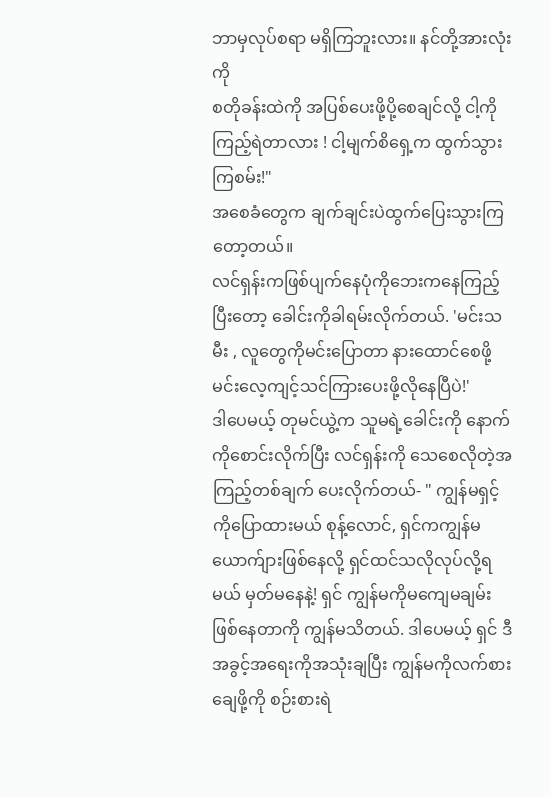ဘာမှလုပ်စရာ မရှိကြဘူးလား။ နင်တို့အားလုံးကို
စတိုခန်းထဲကို အပြစ်ပေးဖို့ပို့စေချင်လို့ ငါ့ကိုကြည့်ရဲတာလား ! ငါ့မျက်စိရှေ့က ထွက်သွားကြစမ်း!"
အစေခံတွေက ချက်ချင်းပဲထွက်ပြေးသွားကြတော့တယ်။
လင်ရှန်းကဖြစ်ပျက်နေပုံကိုဘေးကနေကြည့်ပြီးတော့ ခေါင်းကိုခါရမ်းလိုက်တယ်. 'မင်းသမီး , လူတွေကိုမင်းပြောတာ နားထောင်စေဖို့ မင်းလေ့ကျင့်သင်ကြားပေးဖို့လိုနေပြီပဲ!'
ဒါပေမယ့် တုမင်ယွဲ့က သူမရဲ့ခေါင်းကို နောက်ကိုစောင်းလိုက်ပြီး လင်ရှန်းကို သေစေလိုတဲ့အကြည့်တစ်ချက် ပေးလိုက်တယ်- " ကျွန်မရှင့်ကိုပြောထားမယ် စုန့်လောင်, ရှင်ကကျွန်မယောက်ျားဖြစ်နေလို့ ရှင်ထင်သလိုလုပ်လို့ရမယ် မှတ်မနေနဲ့! ရှင် ကျွန်မကိုမကျေမချမ်းဖြစ်နေတာကို ကျွန်မသိတယ်. ဒါပေမယ့် ရှင် ဒီအခွင့်အရေးကိုအသုံးချပြီး ကျွန်မကိုလက်စားချေဖို့ကို စဉ်းစားရဲ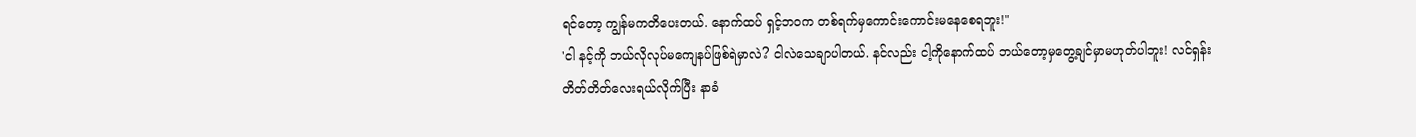ရင်တော့ ကျွန်မကတိပေးတယ်. နောက်ထပ် ရှင့်ဘဝက တစ်ရက်မှကောင်းကောင်းမနေစေရဘူး!"
'ငါ နင့်ကို ဘယ်လိုလုပ်မကျေနပ်ဖြစ်ရဲမှာလဲ? ငါလဲသေချာပါတယ်. နင်လည်း ငါ့ကိုနောက်ထပ် ဘယ်တော့မှတွေ့ချင်မှာမဟုတ်ပါဘူး! လင်ရှန်းတိတ်တိတ်လေးရယ်လိုက်ပြီး နာခံ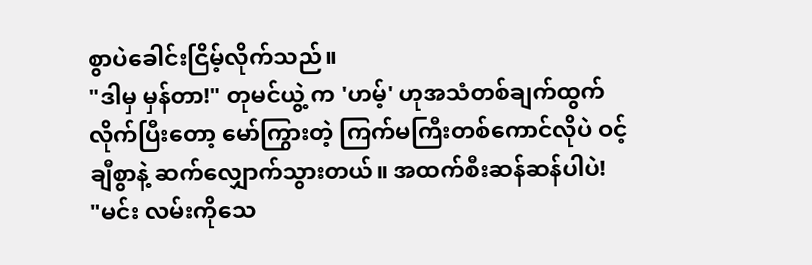စွာပဲခေါင်းငြိမ့်လိုက်သည်။
"ဒါမှ မှန်တာ!" တုမင်ယွဲ့ က 'ဟမ့်' ဟုအသံတစ်ချက်ထွက်လိုက်ပြီးတော့ မော်ကြွားတဲ့ ကြက်မကြီးတစ်ကောင်လိုပဲ ဝင့်ချီစွာနဲ့ ဆက်လျှောက်သွားတယ်။ အထက်စီးဆန်ဆန်ပါပဲ!
"မင်း လမ်းကိုသေ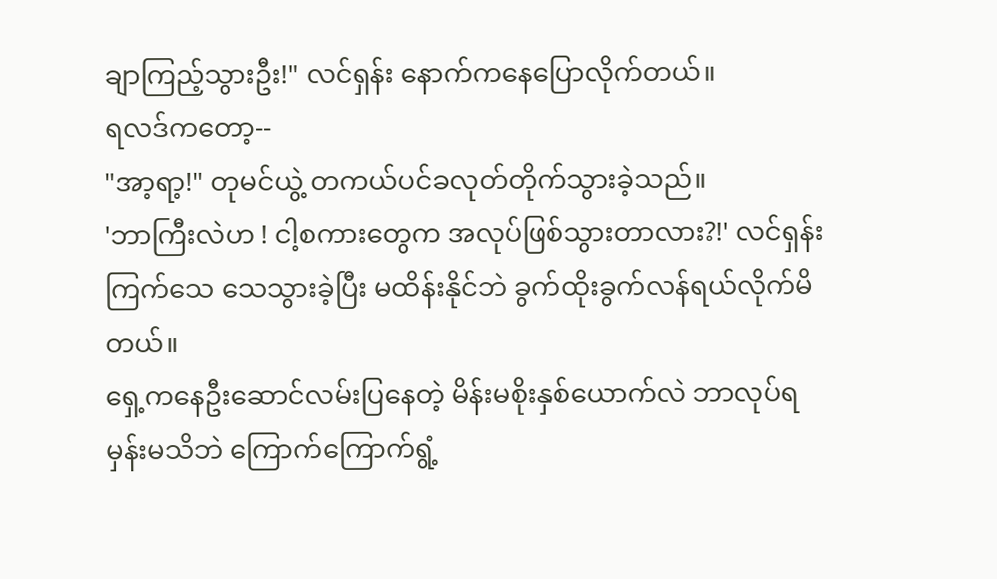ချာကြည့်သွားဦး!" လင်ရှန်း နောက်ကနေပြောလိုက်တယ်။
ရလဒ်ကတော့--
"အာ့ရာ့!" တုမင်ယွဲ့ တကယ်ပင်ခလုတ်တိုက်သွားခဲ့သည်။
'ဘာကြီးလဲဟ ! ငါ့စကားတွေက အလုပ်ဖြစ်သွားတာလား?!' လင်ရှန်း ကြက်သေ သေသွားခဲ့ပြီး မထိန်းနိုင်ဘဲ ခွက်ထိုးခွက်လန်ရယ်လိုက်မိတယ်။
ရှေ့ကနေဦးဆောင်လမ်းပြနေတဲ့ မိန်းမစိုးနှစ်ယောက်လဲ ဘာလုပ်ရမှန်းမသိဘဲ ကြောက်ကြောက်ရွံ့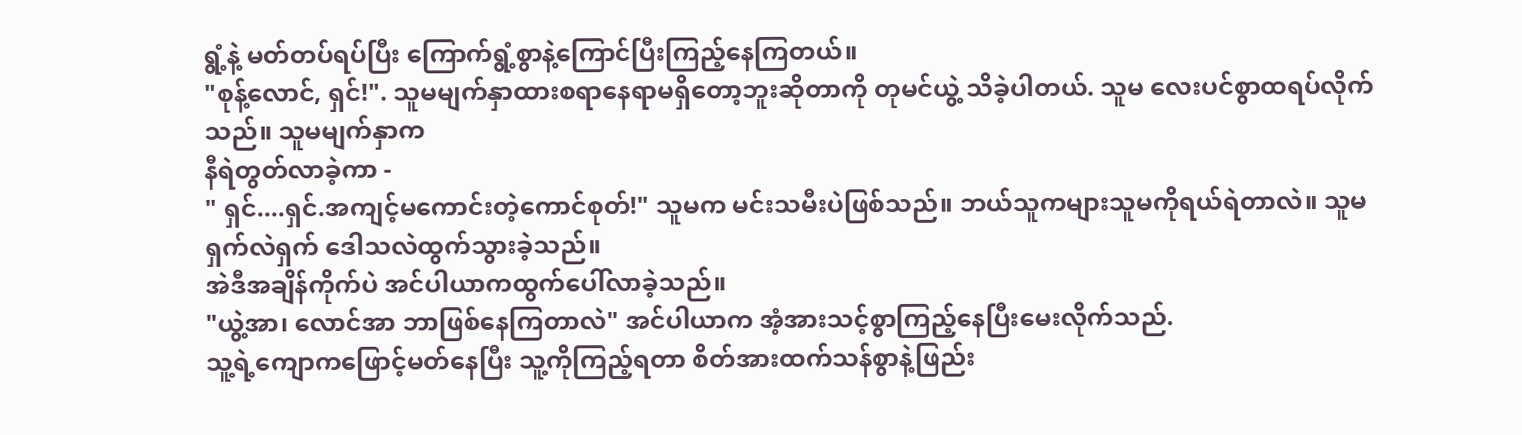ရွံ့နဲ့ မတ်တပ်ရပ်ပြီး ကြောက်ရွံ့စွာနဲ့ကြောင်ပြီးကြည့်နေကြတယ်။
"စုန့်လောင်, ရှင်!". သူမမျက်နှာထားစရာနေရာမရှိတော့ဘူးဆိုတာကို တုမင်ယွဲ့ သိခဲ့ပါတယ်. သူမ လေးပင်စွာထရပ်လိုက်သည်။ သူမမျက်နှာက
နီရဲတွတ်လာခဲ့ကာ -
" ရှင်....ရှင်.အကျင့်မကောင်းတဲ့ကောင်စုတ်!" သူမက မင်းသမီးပဲဖြစ်သည်။ ဘယ်သူကများသူမကိုရယ်ရဲတာလဲ။ သူမရှက်လဲရှက် ဒေါသလဲထွက်သွားခဲ့သည်။
အဲဒီအချိန်ကိုက်ပဲ အင်ပါယာကထွက်ပေါ်လာခဲ့သည်။
"ယွဲ့အာ၊ လောင်အာ ဘာဖြစ်နေကြတာလဲ" အင်ပါယာက အံ့အားသင့်စွာကြည့်နေပြီးမေးလိုက်သည်.
သူ့ရဲ့ကျောကဖြောင့်မတ်နေပြီး သူ့ကိုကြည့်ရတာ စိတ်အားထက်သန်စွာနဲ့ဖြည်း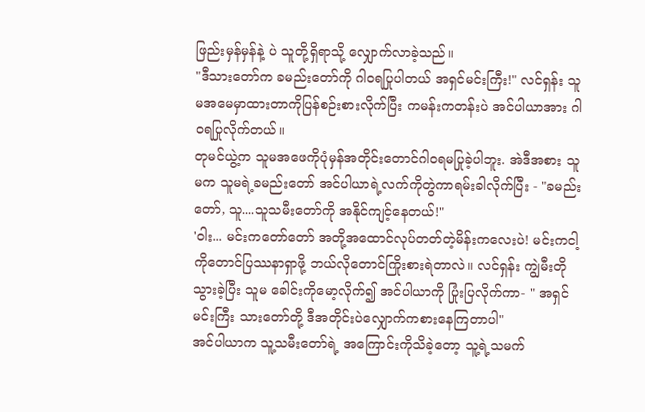ဖြည်းမှန်မှန်နဲ့ ပဲ သူတို့ရှိရာသို့ လျှောက်လာခဲ့သည်။
"ဒီသားတော်က ခမည်းတော်ကို ဂါဝရပြုပါတယ် အရှင်မင်းကြီး!" လင်ရှန်း သူမအမေမှာထားတာကိုပြန်စဉ်းစားလိုက်ပြီး ကမန်းကတန်းပဲ အင်ပါယာအား ဂါဝရပြုလိုက်တယ်။
တုမင်ယွဲ့က သူမအဖေကိုပုံမှန်အတိုင်းတောင်ဂါဝရမပြုခဲ့ပါဘူး. အဲဒီအစား သူမက သူမရဲ့ခမည်းတော် အင်ပါယာရဲ့လက်ကိုတွဲကာရမ်းခါလိုက်ပြီး - "ခမည်းတော်, သူ....သူသမီးတော်ကို အနိုင်ကျင့်နေတယ်!"
'ဝါး... မင်းကတော်တော် အတို့အထောင်လုပ်တတ်တဲ့မိန်းကလေးပဲ! မင်းကငါ့ကိုတောင်ပြဿနာရှာဖို့ ဘယ်လိုတောင်ကြိုးစားရဲတာလဲ။ လင်ရှန်း ကျွဲမီးတိုသွားခဲ့ပြီး သူမ ခေါင်းကိုမော့လိုက်၍ အင်ပါယာကို ပြုံးပြလိုက်ကာ- " အရှင်မင်းကြီး သားတော်တို့ ဒီအတိုင်းပဲလျှောက်ကစားနေကြတာပါ"
အင်ပါယာက သူ့သမီးတော်ရဲ့ အကြောင်းကိုသိခဲ့တော့ သူ့ရဲ့သမက်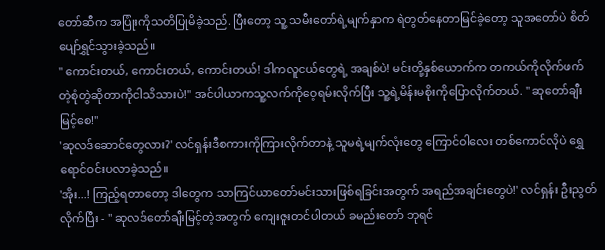တော်ဆီက အပြုံးကိုသတိပြုမိခဲ့သည်. ပြီးတော့ သူ့ သမီးတော်ရဲ့မျက်နှာက ရဲတွတ်နေတာမြင်ခဲ့တော့ သူအတော်ပဲ စိတ်ပျော်ရွှင်သွားခဲ့သည်။
" ကောင်းတယ်, ကောင်းတယ်, ကောင်းတယ်! ဒါကလူငယ်တွေရဲ့ အချစ်ပဲ! မင်းတို့နှစ်ယောက်က တကယ်ကိုလိုက်ဖက်တဲ့စုံတွဲဆိုတာကိုငါသိသားပဲ!" အင်ပါယာကသူ့လက်ကိုဝေ့ရမ်းလိုက်ပြီး သူ့ရဲ့မိန်းမစိုးကိုပြောလိုက်တယ်. " ဆုတော်ချီးမြင့်စေ!"
'ဆုလဒ်ဆောင်တွေလား?' လင်ရှန်းဒီစကားကိုကြားလိုက်တာနဲ့ သူမရဲ့မျက်လုံးတွေ ကြောင်ဝါလေး တစ်ကောင်လိုပဲ ရွှေရောင်ဝင်းပလာခဲ့သည်။
'အိုး...! ကြည့်ရတာတော့ ဒါတွေက သာကြင်ယာတော်မင်းသားဖြစ်ရခြင်းအတွက် အရည်အချင်းတွေပဲ!' လင်ရှန်း ဦးညွတ်လိုက်ပြီး - " ဆုလဒ်တော်ချီးမြင့်တဲ့အတွက် ကျေးဇူးတင်ပါတယ် ခမည်းတော် ဘုရင်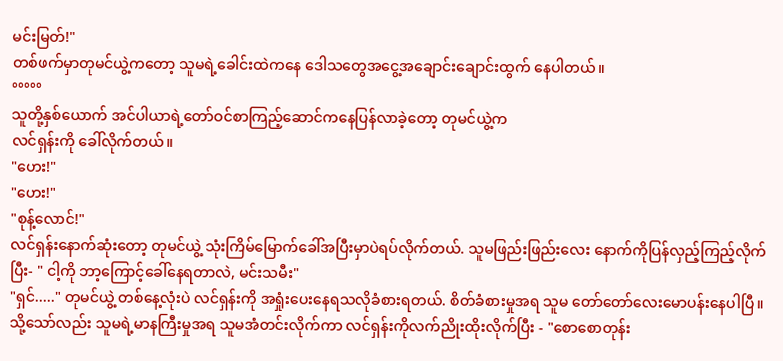မင်းမြတ်!"
တစ်ဖက်မှာတုမင်ယွဲ့ကတော့ သူမရဲ့ခေါင်းထဲကနေ ဒေါသတွေအငွေ့အချောင်းချောင်းထွက် နေပါတယ်။
°°°°°
သူတို့နှစ်ယောက် အင်ပါယာရဲ့တော်ဝင်စာကြည့်ဆောင်ကနေပြန်လာခဲ့တော့ တုမင်ယွဲ့က
လင်ရှန်းကို ခေါ်လိုက်တယ်။
"ဟေး!"
"ဟေး!"
"စုန့်လောင်!"
လင်ရှန်းနောက်ဆုံးတော့ တုမင်ယွဲ့ သုံးကြိမ်မြောက်ခေါ်အပြီးမှာပဲရပ်လိုက်တယ်. သူမဖြည်းဖြည်းလေး နောက်ကိုပြန်လှည့်ကြည့်လိုက်ပြီး- " ငါ့ကို ဘာ့ကြောင့်ခေါ်နေရတာလဲ, မင်းသမီး"
"ရှင်....." တုမင်ယွဲ့ တစ်နေ့လုံးပဲ လင်ရှန်းကို အရှုံးပေးနေရသလိုခံစားရတယ်. စိတ်ခံစားမှုအရ သူမ တော်တော်လေးမောပန်းနေပါပြီ။ သို့သော်လည်း သူမရဲ့မာနကြီးမှုအရ သူမအံတင်းလိုက်ကာ လင်ရှန်းကိုလက်ညိုးထိုးလိုက်ပြီး - "စောစောတုန်း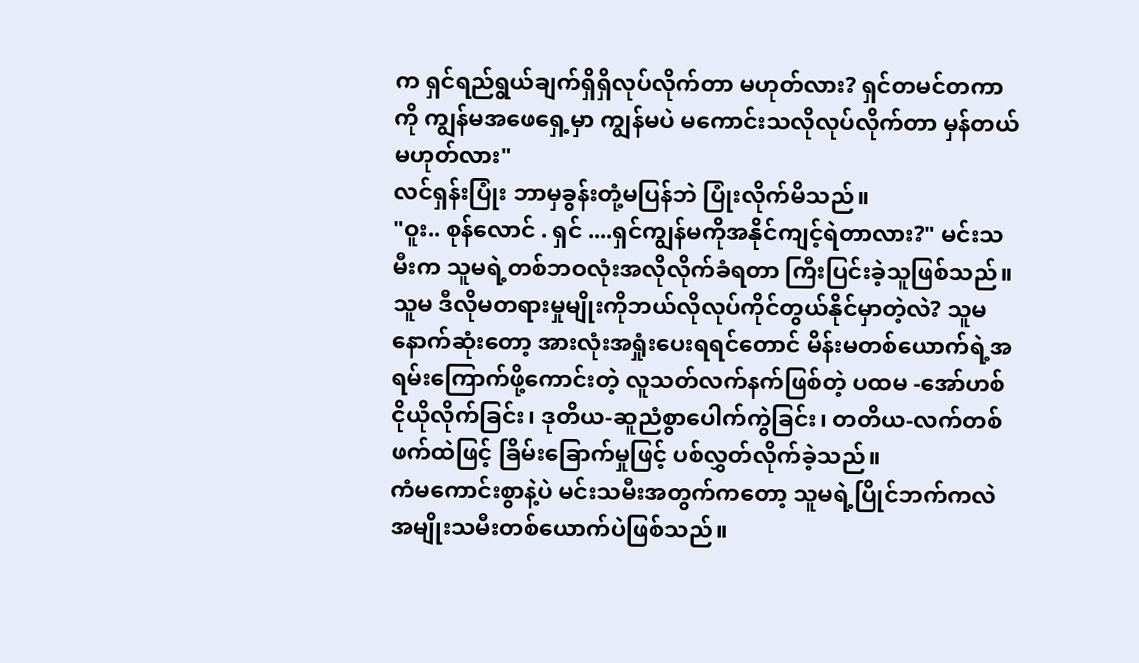က ရှင်ရည်ရွယ်ချက်ရှိရှိလုပ်လိုက်တာ မဟုတ်လား? ရှင်တမင်တကာကို ကျွန်မအဖေရှေ့မှာ ကျွန်မပဲ မကောင်းသလိုလုပ်လိုက်တာ မှန်တယ်မဟုတ်လား"
လင်ရှန်းပြုံး ဘာမှခွန်းတုံ့မပြန်ဘဲ ပြုံးလိုက်မိသည်။
"ဝူး.. စုန်လောင် . ရှင် ....ရှင်ကျွန်မကိုအနိုင်ကျင့်ရဲတာလား?" မင်းသမီးက သူမရဲ့တစ်ဘဝလုံးအလိုလိုက်ခံရတာ ကြီးပြင်းခဲ့သူဖြစ်သည်။ သူမ ဒီလိုမတရားမှုမျိုးကိုဘယ်လိုလုပ်ကိုင်တွယ်နိုင်မှာတဲ့လဲ? သူမနောက်ဆုံးတော့ အားလုံးအရှုံးပေးရရင်တောင် မိန်းမတစ်ယောက်ရဲ့အရမ်းကြောက်ဖို့ကောင်းတဲ့ လူသတ်လက်နက်ဖြစ်တဲ့ ပထမ -အော်ဟစ်ငိုယိုလိုက်ခြင်း၊ ဒုတိယ-ဆူညံစွာပေါက်ကွဲခြင်း၊ တတိယ-လက်တစ်ဖက်ထဲဖြင့် ခြိမ်းခြောက်မှုဖြင့် ပစ်လွှတ်လိုက်ခဲ့သည်။
ကံမကောင်းစွာနဲ့ပဲ မင်းသမီးအတွက်ကတော့ သူမရဲ့ပြိုင်ဘက်ကလဲ အမျိုးသမီးတစ်ယောက်ပဲဖြစ်သည်။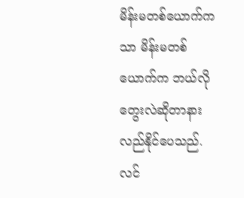မိန်းမတစ်ယောက်ကသာ မိန်းမတစ်ယောက်က ဘယ်လိုတွေးလဲဆိုတာနားလည်နိုင်ပေသည်. လင်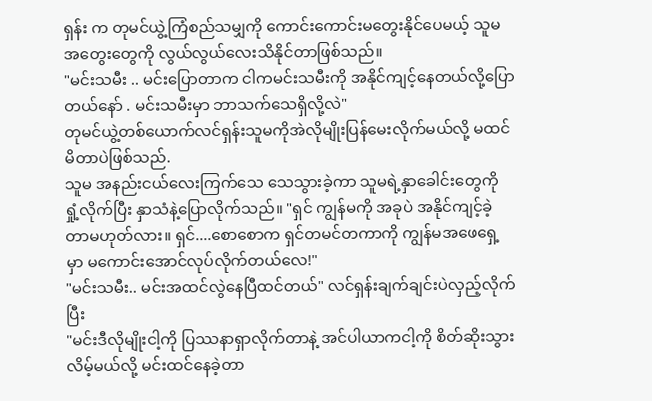ရှန်း က တုမင်ယွဲ့ကြံစည်သမျှကို ကောင်းကောင်းမတွေးနိုင်ပေမယ့် သူမအတွေးတွေကို လွယ်လွယ်လေးသိနိုင်တာဖြစ်သည်။
"မင်းသမီး .. မင်းပြောတာက ငါကမင်းသမီးကို အနိုင်ကျင့်နေတယ်လို့ပြောတယ်နော် . မင်းသမီးမှာ ဘာသက်သေရှိလို့လဲ"
တုမင်ယွဲ့တစ်ယောက်လင်ရှန်းသူမကိုအဲလိုမျိုးပြန်မေးလိုက်မယ်လို့ မထင်မိတာပဲဖြစ်သည်.
သူမ အနည်းငယ်လေးကြက်သေ သေသွားခဲ့ကာ သူမရဲ့နှာခေါင်းတွေကို ရှုံ့လိုက်ပြီး နှာသံနဲ့ပြောလိုက်သည်။ "ရှင် ကျွန်မကို အခုပဲ အနိုင်ကျင့်ခဲ့တာမဟုတ်လား။ ရှင်....စောစောက ရှင်တမင်တကာကို ကျွန်မအဖေရှေ့ မှာ မကောင်းအောင်လုပ်လိုက်တယ်လေ!"
"မင်းသမီး.. မင်းအထင်လွဲနေပြီထင်တယ်" လင်ရှန်းချက်ချင်းပဲလှည့်လိုက်ပြီး
"မင်းဒီလိုမျိုးငါ့ကို ပြဿနာရှာလိုက်တာနဲ့ အင်ပါယာကငါ့ကို စိတ်ဆိုးသွားလိမ့်မယ်လို့ မင်းထင်နေခဲ့တာ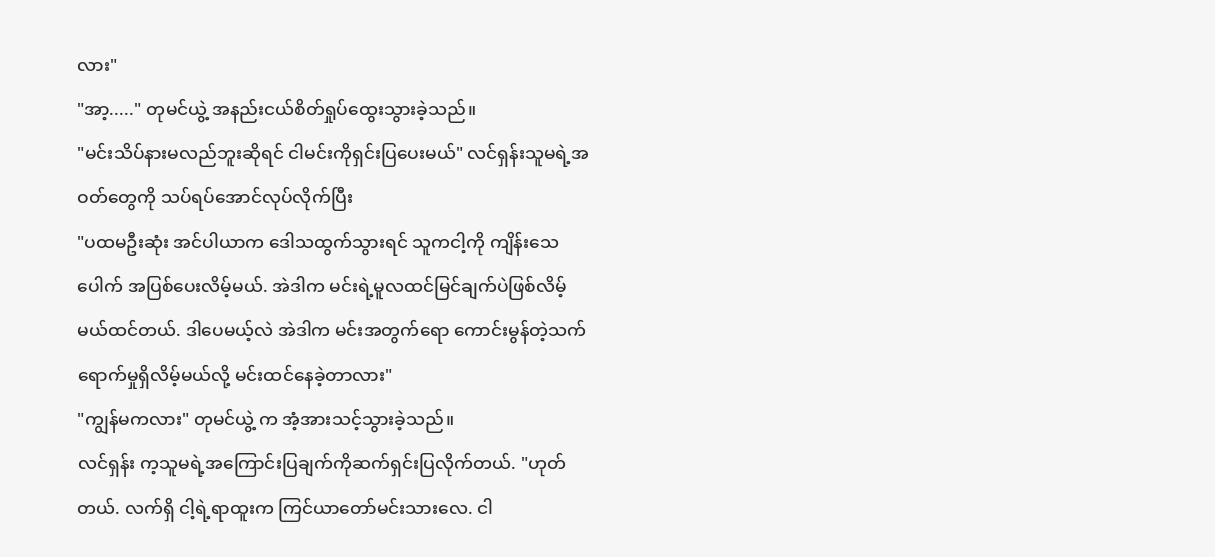လား"
"အာ့....." တုမင်ယွဲ့ အနည်းငယ်စိတ်ရှုပ်ထွေးသွားခဲ့သည်။
"မင်းသိပ်နားမလည်ဘူးဆိုရင် ငါမင်းကိုရှင်းပြပေးမယ်" လင်ရှန်းသူမရဲ့အဝတ်တွေကို သပ်ရပ်အောင်လုပ်လိုက်ပြီး
"ပထမဦးဆုံး အင်ပါယာက ဒေါသထွက်သွားရင် သူကငါ့ကို ကျိန်းသေပေါက် အပြစ်ပေးလိမ့်မယ်. အဲဒါက မင်းရဲ့မူလထင်မြင်ချက်ပဲဖြစ်လိမ့်မယ်ထင်တယ်. ဒါပေမယ့်လဲ အဲဒါက မင်းအတွက်ရော ကောင်းမွန်တဲ့သက်ရောက်မှုရှိလိမ့်မယ်လို့ မင်းထင်နေခဲ့တာလား"
"ကျွန်မကလား" တုမင်ယွဲ့ က အံ့အားသင့်သွားခဲ့သည်။
လင်ရှန်း က့သူမရဲ့အကြောင်းပြချက်ကိုဆက်ရှင်းပြလိုက်တယ်. "ဟုတ်တယ်. လက်ရှိ ငါ့ရဲ့ရာထူးက ကြင်ယာတော်မင်းသားလေ. ငါ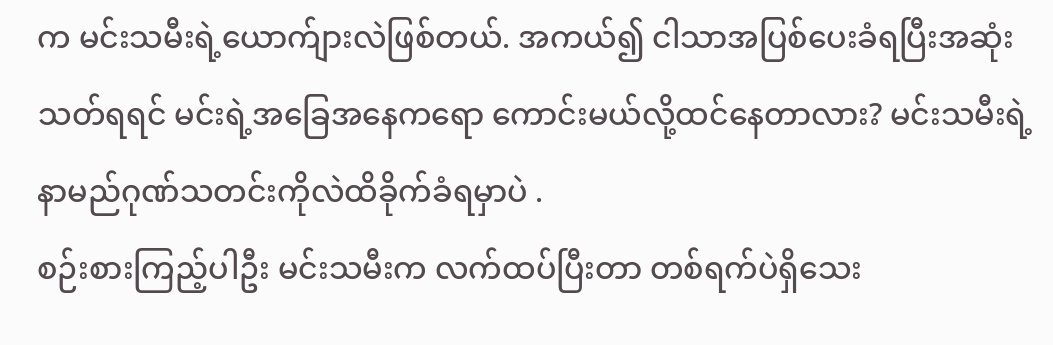က မင်းသမီးရဲ့ယောက်ျားလဲဖြစ်တယ်. အကယ်၍ ငါသာအပြစ်ပေးခံရပြီးအဆုံးသတ်ရရင် မင်းရဲ့အခြေအနေကရော ကောင်းမယ်လို့ထင်နေတာလား? မင်းသမီးရဲ့နာမည်ဂုဏ်သတင်းကိုလဲထိခိုက်ခံရမှာပဲ .
စဉ်းစားကြည့်ပါဦး မင်းသမီးက လက်ထပ်ပြီးတာ တစ်ရက်ပဲရှိသေး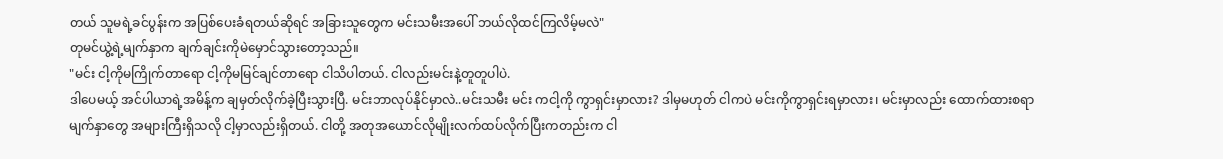တယ် သူမရဲ့ခင်ပွန်းက အပြစ်ပေးခံရတယ်ဆိုရင် အခြားသူတွေက မင်းသမီးအပေါ် ဘယ်လိုထင်ကြလိမ့်မလဲ"
တုမင်ယွဲ့ရဲ့မျက်နှာက ချက်ချင်းကိုမဲမှောင်သွားတော့သည်။
"မင်း ငါ့ကိုမကြိုက်တာရော ငါ့ကိုမမြင်ချင်တာရော ငါသိပါတယ်. ငါလည်းမင်းနဲ့တူတူပါပဲ.
ဒါပေမယ့် အင်ပါယာရဲ့အမိန့်က ချမှတ်လိုက်ခဲ့ပြီးသွားပြီ. မင်းဘာလုပ်နိုင်မှာလဲ..မင်းသမီး မင်း ကငါ့ကို ကွာရှင်းမှာလား? ဒါမှမဟုတ် ငါကပဲ မင်းကိုကွာရှင်းရမှာလား၊ မင်းမှာလည်း ထောက်ထားစရာမျက်နှာတွေ အများကြီးရှိသလို ငါ့မှာလည်းရှိတယ်. ငါတို့ အတုအယောင်လိုမျိုးလက်ထပ်လိုက်ပြီးကတည်းက ငါ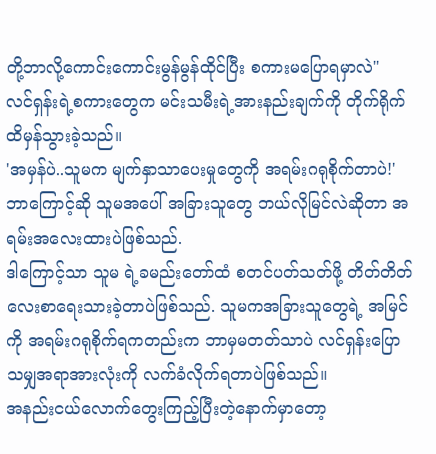တို့ဘာလို့ကောင်းကောင်းမွန်မွန်ထိုင်ပြီး စကားမပြောရမှာလဲ"
လင်ရှန်းရဲ့စကားတွေက မင်းသမီးရဲ့အားနည်းချက်ကို တိုက်ရိုက်ထိမှန်သွားခဲ့သည်။
'အမှန်ပဲ..သူမက မျက်နှာသာပေးမှုတွေကို အရမ်းဂရုစိုက်တာပဲ!' ဘာကြောင့်ဆို သူမအပေါ် အခြားသူတွေ ဘယ်လိုမြင်လဲဆိုတာ အရမ်းအလေးထားပဲဖြစ်သည်.
ဒါကြောင့်သာ သူမ ရဲ့ခမည်းတော်ထံ စတင်ပတ်သတ်ဖို့ တိတ်တိတ်လေးစာရေးသားခဲ့တာပဲဖြစ်သည်. သူမကအခြားသူတွေရဲ့ အမြင်ကို အရမ်းဂရုစိုက်ရကတည်းက ဘာမှမတတ်သာပဲ လင်ရှန်းပြောသမျှအရာအားလုံးကို လက်ခံလိုက်ရတာပဲဖြစ်သည်။
အနည်းငယ်လောက်တွေးကြည့်ပြီးတဲ့နောက်မှာတော့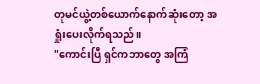တုမင်ယွဲ့တစ်ယောက်နောက်ဆုံးတော့ အရှုံးပေးလိုက်ရသည်။
"ကောင်းပြီ ရှင်ကဘာတွေ အကြံ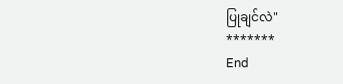ပြုချင်လဲ"
*******
End